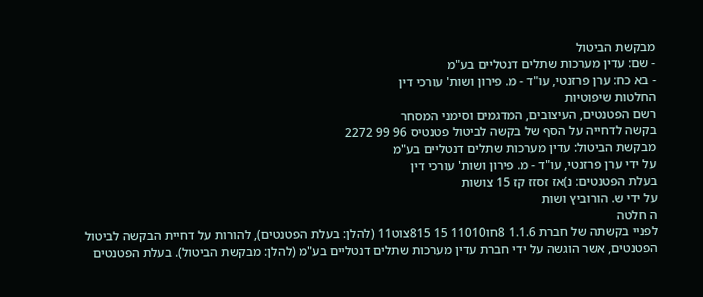מבקשת הביטול
- שם: עדין מערכות שתלים דנטליים בע"מ
- בא כח: ערן פרזנטי, עו"ד - מ. פירון ושות' עורכי דין
החלטות שיפוטיות
רשם הפטנטים, העיצובים, המדגמים וסימני המסחר
בקשה לדחייה על הסף של בקשה לביטול פטנטיס 96 99 2272
מבקשת הביטול: עדין מערכות שתלים דנטליים בע"מ
על ידי ערן פרזנטי, עו"ד - מ. פירון ושות' עורכי דין
בעלת הפטנטים: נ)אז זסזז קז 15 צושות
על ידי ש. הורוביץ ושות
ה חלטה
לפניי בקשתה של חברת 1.1.6 8חו11010 15 815צוט11 (להלן: בעלת הפטנטים), להורות על דחיית הבקשה לביטול הפטנטים, אשר הוגשה על ידי חברת עדין מערכות שתלים דנטליים בע"מ (להלן: מבקשת הביטול). בעלת הפטנטים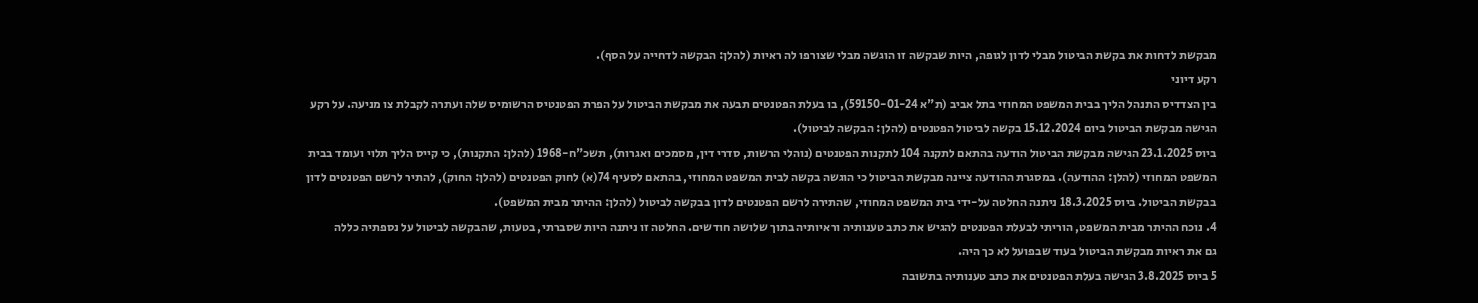מבקשת לדחות את בקשת הביטול מבלי לדון לגופה, היות שבקשה זו הוגשה מבלי שצורפו לה ראיות (להלן: הבקשה לדחייה על הסף).
רקע דיוני
בין הצדדיס התנהל הליך בבית המשפט המחוזי בתל אביב (ת"א 59150-01-24), בו בעלת הפטנטים תבעה את מבקשת הביטול על הפרת הפטנטיס הרשומיס שלה ועתרה לקבלת צו מניעה. על רקע הגישה מבקשת הביטול ביום 15.12.2024 בקשה לביטול הפטנטים (להלן: הבקשה לביטול).
ביוס 23.1.2025 הגישה מבקשת הביטול הודעה בהתאם לתקנה 104 לתקנות הפטנטים (נוהלי הרשות, סדרי דין, מסמכים ואגרות), תשכ"ח-1968 (להלן: התקנות), כי קייס הליך תלוי ועומד בבית המשפט המחוזי (להלן: ההודעה). במסגרת ההודעה ציינה מבקשת הביטול כי הוגשה בקשה לבית המשפט המחוזי, בהתאם לסעיף 74(א) לחוק הפטנטים (להלן: החוק), להתיר לרשם הפטנטים לדון בבקשת הביטול. ביוס 18.3.2025 ניתנה החלטה על-ידי בית המשפט המחוזי, שהתירה לרשם הפטנטים לדון בבקשה לביטול (להלן: ההיתר מבית המשפט).
4. נוכח ההיתר מבית המשפט, הוריתי לבעלת הפטנטים להגיש את כתב טענותיה וראיותיה בתוך שלושה חודשים. החלטה זו ניתנה היות שסברתי, בטעות, שהבקשה לביטול על נספתיה כללה
גם את ראיות מבקשת הביטול בעוד שבפועל לא כך היה.
5 ביוס 3.8.2025 הגישה בעלת הפטנטים את כתב טענותיה בתשובה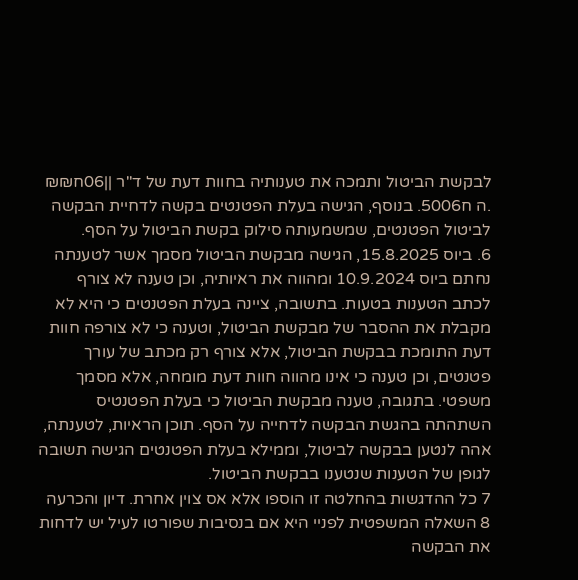לבקשת הביטול ותמכה את טענותיה בחוות דעת של ד"ר ||06ח₪₪ .ה ח5006. בנוסף, הגישה בעלת הפטנטים בקשה לדחיית הבקשה לביטול הפטנטים, שמשמעותה סילוק בקשת הביטול על הסף.
6. ביוס 15.8.2025, הגישה מבקשת הביטול מסמך אשר לטענתה נחתם ביוס 10.9.2024 ומהווה את ראיותיה, וכן טענה לא צורף לכתב הטענות בטעות. בתשובה, ציינה בעלת הפטנטים כי היא לא מקבלת את ההסבר של מבקשת הביטול, וטענה כי לא צורפה חוות דעת התומכת בבקשת הביטול, אלא צורף רק מכתב של עורך פטנטים, וכן טענה כי אינו מהווה חוות דעת מומחה, אלא מסמך משפטי. בתגובה, טענה מבקשת הביטול כי בעלת הפטנטיס השתהתה בהגשת הבקשה לדחייה על הסף. תוכן הראיות, לטענתה, אהה לנטען בבקשה לביטול, וממילא בעלת הפטנטים הגישה תשובה לגופן של הטענות שנטענו בבקשת הביטול.
7 כל ההדגשות בהחלטה זו הוספו אלא אס צוין אחרת. דיון והכרעה
8 השאלה המשפטית לפניי היא אם בנסיבות שפורטו לעיל יש לדחות את הבקשה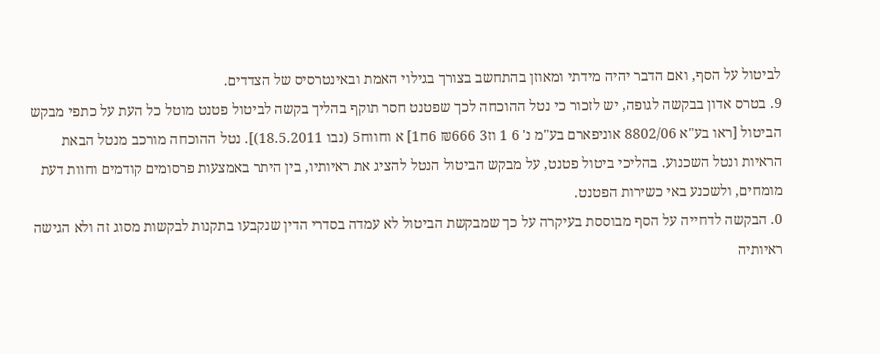לביטול על הסף, ואם הדבר יהיה מידתי ומאוזן בהתחשב בצורך בגילוי האמת ובאינטרסיס של הצדדים.
9. בטרס אדון בבקשה לגופה, יש לזכור כי נטל ההוכחה לכך שפטנט חסר תוקף בהליך בקשה לביטול פטנט מוטל כל העת על כתפי מבקש הביטול [ראו בע"א 8802/06 אוניפארם בע"מ נ' 6 1 וז3 ₪666 6ח1] א וחווח5 (נבו 18.5.2011)]. נטל ההוכחה מורכב מנטל הבאת הראיות ונטל השכנוע. בהליכי ביטול פטנט, על מבקש הביטול הנטל להציג את ראיותיו, בין היתר באמצעות פרסומים קודמים וחוות דעת מומחים, ולשכנע באי כשירות הפטנט.
0. הבקשה לדחייה על הסף מבוססת בעיקרה על כך שמבקשת הביטול לא עמדה בסדרי הדין שנקבעו בתקנות לבקשות מסוג זה ולא הגישה ראיותיה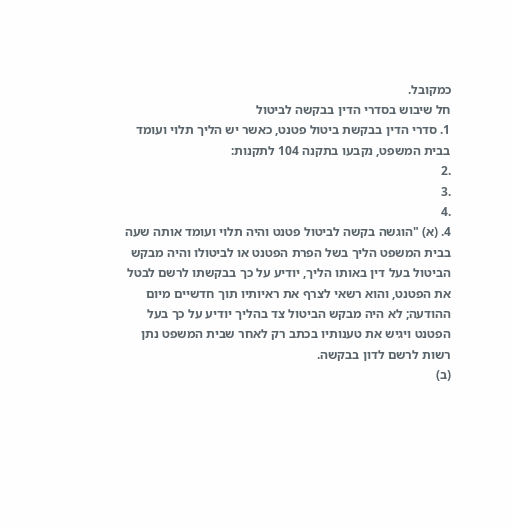כמקובל.
חל שיבוש בסדרי הדין בבקשה לביטול
1. סדרי הדין בבקשת ביטול פטנט, כאשר יש הליך תלוי ועומד בבית המשפט, נקבעו בתקנה 104 לתקנות:
.2
.3
.4
4. (א) "הוגשה בקשה לביטול פטנט והיה תלוי ועומד אותה שעה בבית המשפט הליך בשל הפרת הפטנט או לביטולו והיה מבקש הביטול בעל דין באותו הליך, יודיע על כך בבקשתו לרשם לבטל את הפטנט, והוא רשאי לצרף את ראיותיו תוך חדשיים מיום ההודעה; לא היה מבקש הביטול צד בהליך יודיע על כך בעל הפטנט ויגיש את טענותיו בכתב רק לאחר שבית המשפט נתן רשות לרשם לדון בבקשה.
(ב)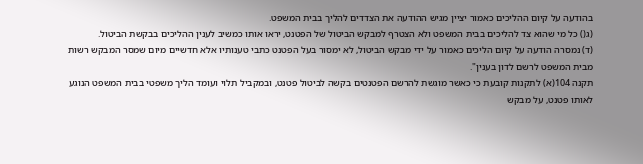בהודעה על קיום ההליכים כאמור יציין מגיש ההודעה את הצדדים להליך בבית המשפט.
(ג() כל מי שהוא צד להליכים בבית המשפט ולא הצטרף למבקש הביטול של הפטנט, יראו אותו כמשיב לענין ההליכים בבקשת הביטול.
(ד) נמסרה הודעה על קיום הליכים כאמור על ידי מבקש הביטול, לא ימסור בעל הפטנט כתבי טענותיו אלא חדשיים מיום שמסר המבקש רשות מבית המשפט לרשם לדון בענין".
תקנה 104(א) לתקנות קובעת כי כאשר מוגשת להרשם הפטנטים בקשה לביטול פטנט, ובמקביל תלוי ועומד הליך משפטי בבית המשפט הנוגע לאותו פטנט, על מבקש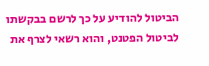הביטול להודיע על כך לרשם בבקשתו לביטול הפטנט, והוא רשאי לצרף את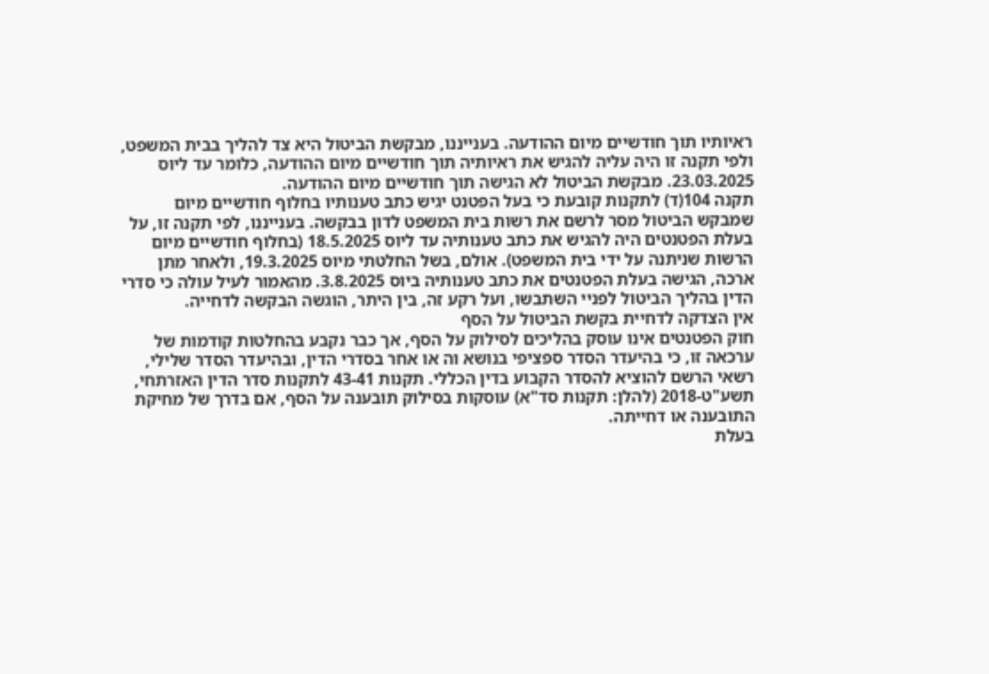ראיותיו תוך חודשיים מיום ההודעה. בענייננו, מבקשת הביטול היא צד להליך בבית המשפט, ולפי תקנה זו היה עליה להגיש את ראיותיה תוך חודשיים מיום ההודעה, כלומר עד ליוס 23.03.2025. מבקשת הביטול לא הגישה תוך חודשיים מיום ההודעה.
תקנה 104(ד) לתקנות קובעת כי בעל הפטנט יגיש כתב טענותיו בחלוף חודשיים מיום שמבקש הביטול מסר לרשם את רשות בית המשפט לדון בבקשה. בענייננו, לפי תקנה זו, על בעלת הפטנטים היה להגיש את כתב טענותיה עד ליוס 18.5.2025 (בחלוף חודשיים מיום הרשות שניתנה על ידי בית המשפט). אולם, בשל החלטתי מיוס 19.3.2025, ולאחר מתן ארכה, הגישה בעלת הפטנטים את כתב טענותיה ביוס 3.8.2025. מהאמור לעיל עולה כי סדרי הדין בהליך הביטול לפניי השתבשו, ועל רקע זה, בין היתר, הוגשה הבקשה לדחייה.
אין הצדקה לדחיית בקשת הביטול על הסף
חוק הפטנטים אינו עוסק בהליכים לסילוק על הסף, אך כבר נקבע בהחלטות קודמות של ערכאה זו, כי בהיעדר הסדר ספציפי בנושא וה או אחר בסדרי הדין, ובהיעדר הסדר שלילי, רשאי הרשם להוציא להסדר הקבוע בדין הכללי. תקנות 43-41 לתקנות סדר הדין האזרתחי,
תשע"ט-2018 (להלן: תקנות סד"א) עוסקות בסילוק תובענה על הסף, אם בדרך של מחיקת התובענה או דחייתה.
בעלת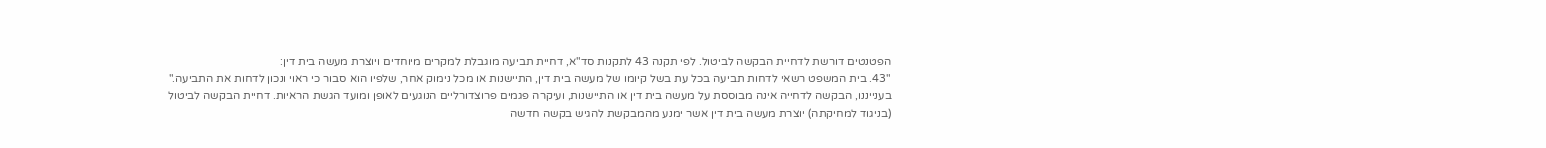הפטנטים דורשת לדחיית הבקשה לביטול. לפי תקנה 43 לתקנות סד"א, דחיית תביעה מוגבלת למקרים מיוחדים ויוצרת מעשה בית דין:
"43. בית המשפט רשאי לדחות תביעה בכל עת בשל קיומו של מעשה בית דין, התיישנות או מכל נימוק אחר, שלפיו הוא סבור כי ראוי ונכון לדחות את התביעה."
בענייננו, הבקשה לדחייה אינה מבוססת על מעשה בית דין או התיישנות, ועיקרה פגמים פרוצדורליים הנוגעים לאופן ומועד הגשת הראיות. דחיית הבקשה לביטול (בניגוד למחיקתה) יוצרת מעשה בית דין אשר ימנע מהמבקשת להגיש בקשה חדשה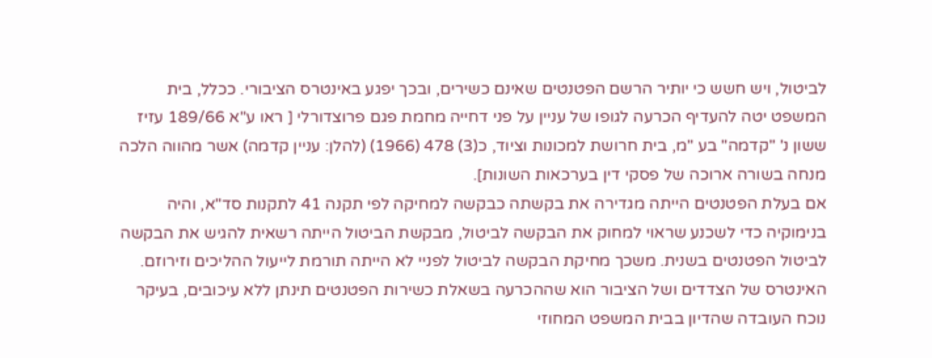לביטול, ויש חשש כי יותיר הרשם הפטנטים שאינם כשירים, ובכך יפגע באינטרס הציבורי. ככלל, בית המשפט יטה להעדיף הכרעה לגופו של עניין על פני דחייה מחמת פגם פרוצדורלי [ ראו ע"א 189/66 עזיז ששון נ' "קדמה" בע "מ, בית חרושת למכונות וציוד, כ(3) 478 (1966) (להלן: עניין קדמה) אשר מהווה הלכה מנחה בשורה ארוכה של פסקי דין בערכאות השונות].
אם בעלת הפטנטים הייתה מגדירה את בקשתה כבקשה למחיקה לפי תקנה 41 לתקנות סד"א, והיה בנימוקיה כדי לשכנע שראוי למחוק את הבקשה לביטול, מבקשת הביטול הייתה רשאית להגיש את הבקשה לביטול הפטנטים בשנית. משכך מחיקת הבקשה לביטול לפניי לא הייתה תורמת לייעול ההליכים וזירוזם. האינטרס של הצדדים ושל הציבור הוא שההכרעה בשאלת כשירות הפטנטים תינתן ללא עיכובים, בעיקר נוכח העובדה שהדיון בבית המשפט המחוזי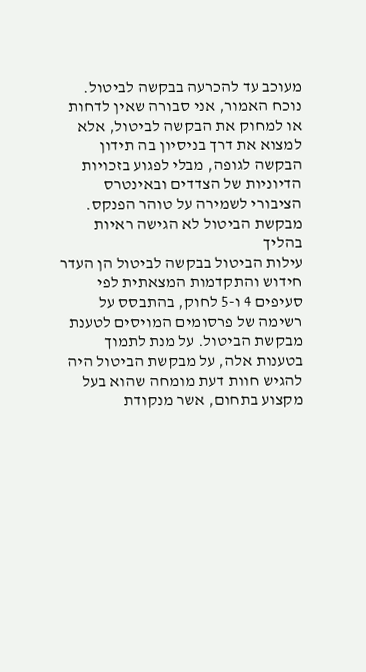מעוכב עד להכרעה בבקשה לביטול.
נוכח האמור, אני סבורה שאין לדחות או למחוק את הבקשה לביטול, אלא למצוא את דרך בניסיון בה תידון הבקשה לגופה, מבלי לפגוע בזכויות הדיוניות של הצדדים ובאינטרס הציבורי לשמירה על טוהר הפנקס.
מבקשת הביטול לא הגישה ראיות בהליך
עילות הביטול בבקשה לביטול הן העדר חידוש והתקדמות המצאתית לפי סעיפים 4 ו-5 לחוק, בהתבסס על רשימה של פרסומים המויסים לטענת מבקשת הביטול. על מנת לתמוך בטענות אלה, על מבקשת הביטול היה להגיש חוות דעת מומחה שהוא בעל מקצוע בתחום, אשר מנקודת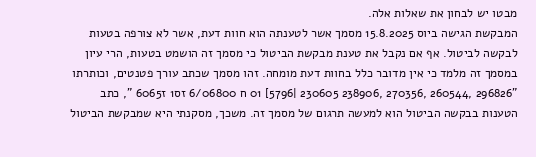מבטו יש לבחון את שאלות אלה.
המבקשת הגישה ביוס 15.8.2025 מסמך אשר לטענתה הוא חוות דעת, אשר לא צורפה בטעות לבקשה לביטול. אף אם נקבל את טענת מבקשת הביטול כי מסמך זה הושמט בטעות, הרי עיון
במסמך זה מלמד כי אין מדובר כלל בחוות דעת מומחה. זהו מסמך שכתב עורך פטנטים, וכותרתו "296826 ,260544 ,270356 ,238906 230605 |5796] 01 ח 6/06800 זס1 ז6065 ", כתב הטענות בבקשה הביטול הוא למעשה תרגום של מסמך זה. משכך, מסקנתי היא שמבקשת הביטול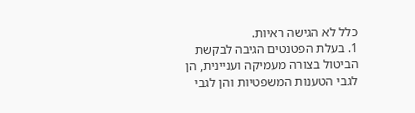כלל לא הגישה ראיות.
1. בעלת הפטנטים הגיבה לבקשת הביטול בצורה מעמיקה ועניינית, הן לגבי הטענות המשפטיות והן לגבי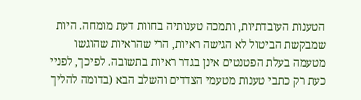הטענות העובדתיות, ותמכה טענותיה בחוות דעת מומחה. היות שמבקשת הביטול לא הגישה ראיות, הרי שהראיות שהוגשו מטעמה בעלת הפטנטים אינן בגדר ראיות בתשובה. לפיכך, לפניי כעת רק כתבי טענות מטעמי הצדדים והשלב הבא (בדומה להליך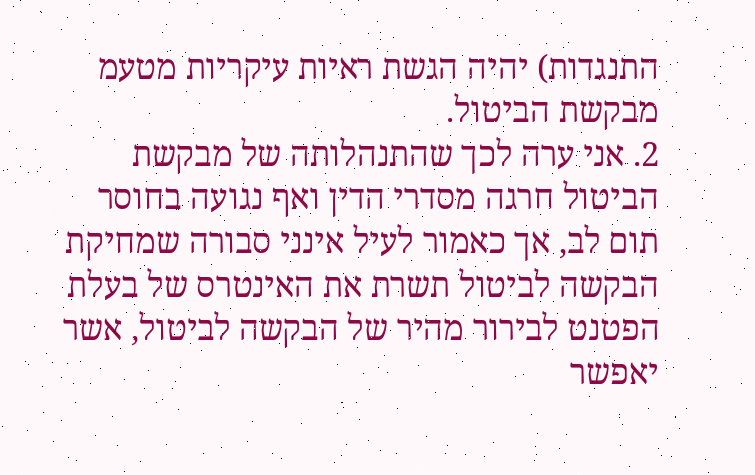התנגדות) יהיה הגשת ראיות עיקריות מטעמ מבקשת הביטול.
2. אני ערה לכך שהתנהלותה של מבקשת הביטול חרגה מסדרי הדין ואף נגועה בחוסר תום לב, אך כאמור לעיל אינני סבורה שמחיקת הבקשה לביטול תשרת את האינטרס של בעלת הפטנט לבירור מהיר של הבקשה לביטול, אשר יאפשר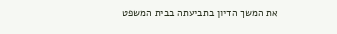את המשך הדיון בתביעתה בבית המשפט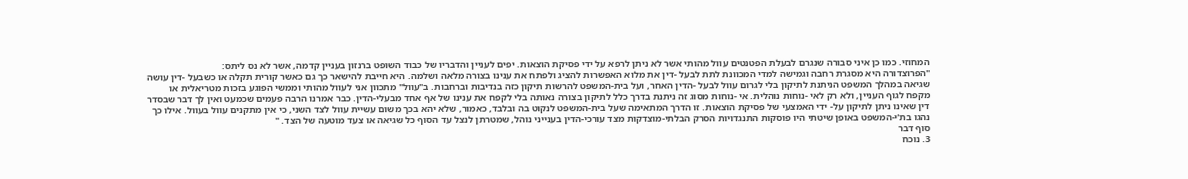המחוזי. כמו כן איני סבורה שנגרם לבעלת הפטנטים עוול מהותי אשר לא ניתן לרפא על ידי פסיקת הוצאות. יפים לעניין והדבריו של כבוד השופט ברנזון בעניין קדמה, אשר לא נס ליתס:
"הפרוצדורה היא מסגרת רחבה וגמישה למדי המכוונת לתת לבעל -דין את מלוא האפשרות להציג ולפתח את ענינו בצורה מלאה ושלמה. היא חייבת להישאר כך גם כאשר קורית תקלה או כשבעל -דין עושה שגיאה במהלך המשפט הניתנת לתיקון בלי לגרום עוול לבעל -הדין האחר, ועל בית-המשפט להרשות תיקון כזה בנדיבות וברחבות. ב"עוול" מתכוון אני לעוול מהותי וממשי הפוגע בזכות מטריאלית או מקפח לגוף העניין, ולא רק לאי -נוחות נוהלית. אי -נוחות מסוג זה ניתנת בדרך כלל לתיקון בצורה נאותה בלי לקפח את ענינו של אף אחד מבעלי-הדין. כבר אמרנו הרבה פעמים שכמעט ואין לך דבר שבסדר דין שאינו ניתן לתיקון על- ידי האמצעי של פסיקת הוצאות. זו הדרך המתאימה שעל בית-המשפט לנקוט בה ובלבד, כאמור, שלא יהא בכך משום עשיית עוול לצד השני, כי אין מתקנים עוול בעוול. אילו כך נהגו בת'י-המשפט באופן שיטתי היו פוסקות התנגדויות הסרק הבלתי-מוצדקות מצד עורכי-הדין בענייני נוהל, שמטרתן לנצל עד הסוף כל שגיאה או צעד מוטעה של הצד. "
סוף דבר
3. נוכח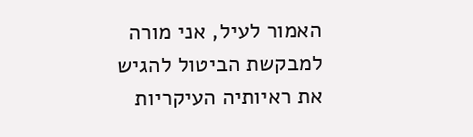האמור לעיל, אני מורה למבקשת הביטול להגיש את ראיותיה העיקריות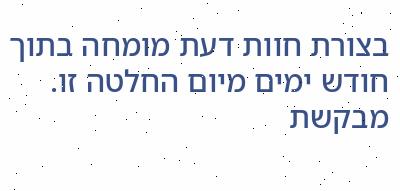בצורת חוות דעת מומחה בתוך חודש ימים מיום החלטה זו. מבקשת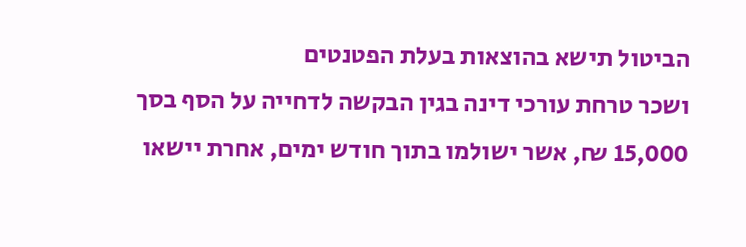הביטול תישא בהוצאות בעלת הפטנטים
ושכר טרחת עורכי דינה בגין הבקשה לדחייה על הסף בסך 15,000 ₪, אשר ישולמו בתוך חודש ימים, אחרת יישאו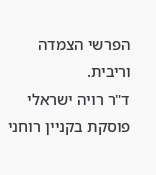הפרשי הצמדה וריבית.
ד"ר רויה ישראלי פוסקת בקניין רוחני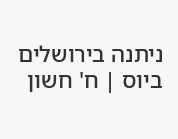ניתנה בירושלים ביוס | ח' חשון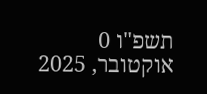תשפ"ו 0 אוקטובר, 2025